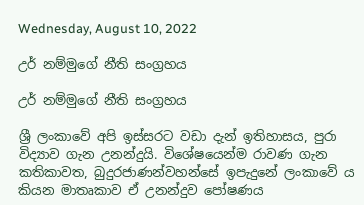Wednesday, August 10, 2022

උර් නම්මුගේ නීති සංග්‍රහය

උර් නම්මුගේ නීති සංග්‍රහය

ශ්‍රී ලංකාවේ අපි ඉස්සරට වඩා දැන් ඉතිහාසය, පුරා විද්‍යාව ගැන උනන්දුයි. විශේෂයෙන්ම රාවණ ගැන කතිකාවත, බුදුරජාණන්වහන්සේ ඉපැදුනේ ලංකාවේ ය කියන මාතෘකාව ඒ උනන්දුව පෝෂණය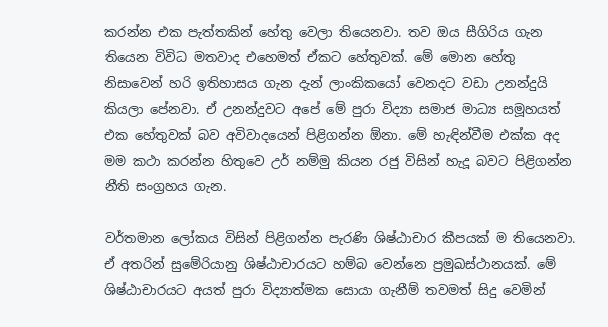කරන්න එක පැත්තකින් හේතු වෙලා තියෙනවා. තව ඔය සීගිරිය ගැන තියෙන විවිධ මතවාද එහෙමත් ඒකට හේතුවක්. මේ මොන හේතු නිසාවෙන් හරි ඉතිහාසය ගැන දැන් ලාංකිකයෝ වෙනදට වඩා උනන්දුයි කියලා පේනවා. ඒ උනන්දුවට අපේ මේ පුරා විද්‍යා සමාජ මාධ්‍ය සමූහයත් එක හේතුවක් බව අවිවාදයෙන් පිළිගන්න ඕනා. මේ හැඳින්වීම එක්ක අද මම කථා කරන්න හිතුවෙ උර් නම්මු කියන රජු විසින් හැදූ බවට පිළිගන්න නීති සංග්‍රහය ගැන.

වර්තමාන ලෝකය විසින් පිළිගන්න පැරණි ශිෂ්ඨාචාර කීපයක් ම තියෙනවා. ඒ අතරින් සුමේරියානු ශිෂ්ඨාචාරයට හම්බ වෙන්නෙ ප්‍රමුඛස්ථානයක්. මේ ශිෂ්ඨාචාරයට අයත් පුරා විද්‍යාත්මක සොයා ගැනීම් තවමත් සිදු වෙමින්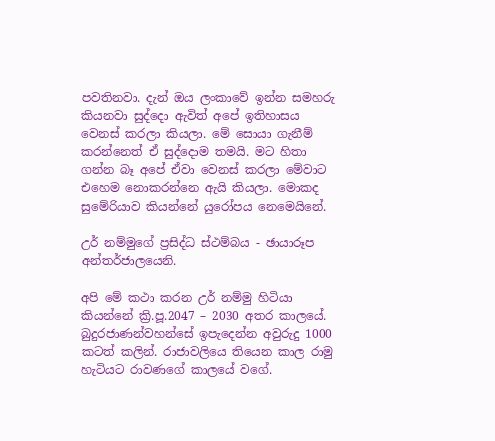පවතිනවා. දැන් ඔය ලංකාවේ ඉන්න සමහරු කියනවා සුද්දො ඇවිත් අපේ ඉතිහාසය වෙනස් කරලා කියලා. මේ සොයා ගැනීම් කරන්නෙත් ඒ සුද්දොම තමයි. මට හිතා ගන්න බෑ අපේ ඒවා වෙනස් කරලා මේවාට එහෙම නොකරන්නෙ ඇයි කියලා. මොකද සුමේරියාව කියන්නේ යුරෝපය නෙමෙයිනේ.

උර් නම්මුගේ ප්‍රසිද්ධ ස්ථම්බය - ඡායාරූප අන්තර්ජාලයෙනි.

අපි මේ කථා කරන උර් නම්මු හිටියා කියන්නේ ක්‍රි.පූ.2047 – 2030 අතර කාලයේ. බුදුරජාණන්වහන්සේ ඉපැදෙන්න අවුරුදු 1000 කටත් කලින්. රාජාවලියෙ තියෙන කාල රාමු හැටියට රාවණගේ කාලයේ වගේ.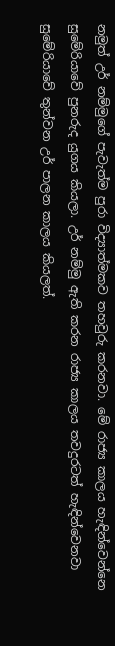නමුත් උර් නම්මුගේ පැවැත්ම පුරා විද්‍යාත්මකව තහවුරු කරනවා. මේ රාජ්‍ය කාලය හැඳින්වෙන්නෙ සුමේරියාවේ පුනරුද යුගය කියලා. උර් නම්මු ඇති කරන රාජ්‍ය කාලය තවදුරටත් හැඳින්වෙනවා සුමේරියාවේ තුන්වන උර් පාලන කාලය කියලත්.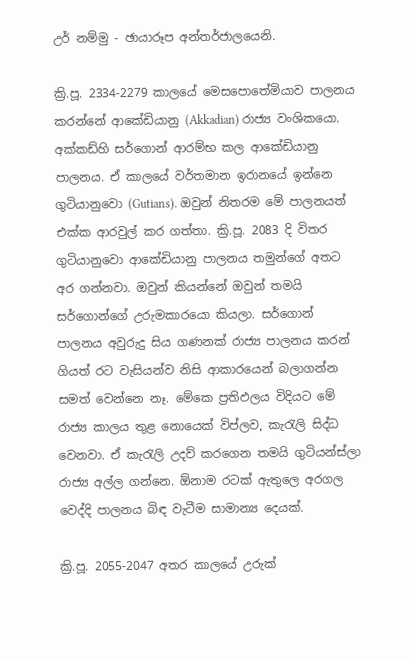උර් නම්මු - ඡායාරූප අන්තර්ජාලයෙනි.

ක්‍රි.පූ. 2334-2279 කාලයේ මෙසපොතේමියාව පාලනය කරන්නේ ආකේඩියානු (Akkadian) රාජ්‍ය වංශිකයො. අක්කඩ්හි සර්ගොන් ආරම්භ කල ආකේඩියානු පාලනය. ඒ කාලයේ වර්තමාන ඉරානයේ ඉන්නෙ ගුටියානුවො (Gutians). ඔවුන් නිතරම මේ පාලනයත් එක්ක ආරවුල් කර ගත්තා. ක්‍රි.පූ. 2083 දි විතර ගුටියානුවො ආකේඩියානු පාලනය තමුන්ගේ අතට අර ගන්නවා. ඔවුන් කියන්නේ ඔවුන් තමයි සර්ගොන්ගේ උරුමකාරයො කියලා. සර්ගොන් පාලනය අවුරුදු සිය ගණනක් රාජ්‍ය පාලනය කරන් ගියත් රට වැසියන්ව නිසි ආකාරයෙන් බලාගන්න සමත් වෙන්නෙ නෑ. මේකෙ ප්‍රතිඵලය විදියට මේ රාජ්‍ය කාලය තුළ නොයෙක් විප්ලව, කැරැලි සිද්ධ වෙනවා. ඒ කැරැලි උදව් කරගෙන තමයි ගුටියන්ස්ලා රාජ්‍ය අල්ල ගන්නෙ. ඕනාම රටක් ඇතුලෙ අරගල වෙද්දි පාලනය බිඳ වැටීම සාමාන්‍ය දෙයක්.

ක්‍රි.පූ. 2055-2047 අතර කාලයේ උරුක්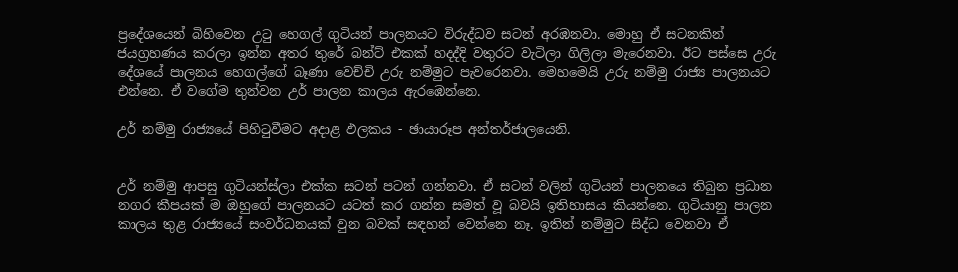ප්‍රදේශයෙන් බිහිවෙන උටු හෙගල් ගුටියන් පාලනයට විරුද්ධව සටන් අරඹනවා. මොහු ඒ සටනකින් ජයග්‍රහණය කරලා ඉන්න අතර තුරේ බන්ට් එකක් හදද්දි වතුරට වැටිලා ගිලිලා මැරෙනවා. ඊට පස්සෙ උරු දේශයේ පාලනය හෙගල්ගේ බෑණා වෙච්චි උරු නම්මුට පැවරෙනවා. මෙහමෙයි උරු නම්මු රාජ්‍ය පාලනයට එන්නෙ. ඒ වගේම තුන්වන උර් පාලන කාලය ඇරඹෙන්නෙ.

උර් නම්මු රාජ්‍යයේ පිහිටුවීමට අදාළ ඵලකය - ඡායාරූප අන්තර්ජාලයෙනි.


උර් නම්මු ආපසු ගුටියන්ස්ලා එක්ක සටන් පටන් ගන්නවා. ඒ සටන් වලින් ගුටියන් පාලනයෙ තිබුන ප්‍රධාන නගර කීපයක් ම ඔහුගේ පාලනයට යටත් කර ගන්න සමත් වූ බවයි ඉතිහාසය කියන්නෙ. ගුටියානු පාලන කාලය තුළ රාජ්‍යයේ සංවර්ධනයක් වුන බවක් සඳහන් වෙන්නෙ නෑ. ඉතින් නම්මුට සිද්ධ වෙනවා ඒ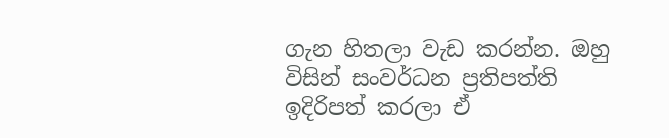ගැන හිතලා වැඩ කරන්න. ඔහු විසින් සංවර්ධන ප්‍රතිපත්ති ඉදිරිපත් කරලා ඒ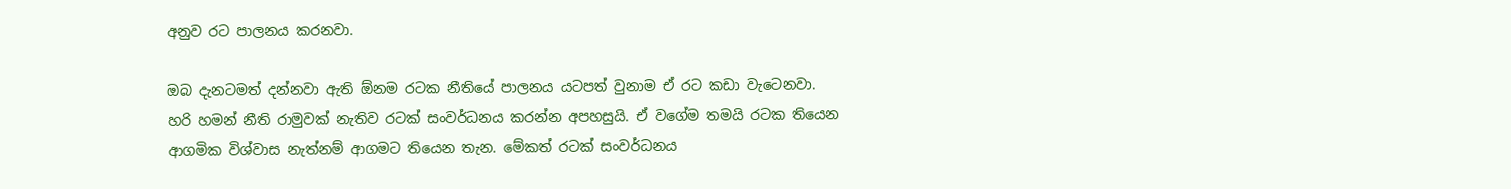අනුව රට පාලනය කරනවා.

ඔබ දැනටමත් දන්නවා ඇති ඕනම රටක නීතියේ පාලනය යටපත් වුනාම ඒ රට කඩා වැටෙනවා. හරි හමන් නීති රාමුවක් නැතිව රටක් සංවර්ධනය කරන්න අපහසුයි. ඒ වගේම තමයි රටක තියෙන ආගමික විශ්වාස නැත්නම් ආගමට තියෙන තැන. මේකත් රටක් සංවර්ධනය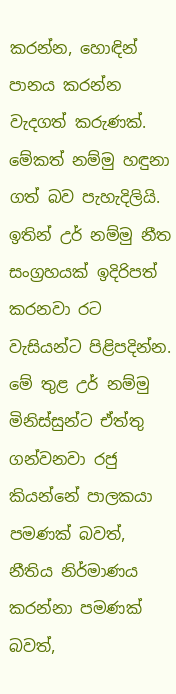කරන්න, හොඳින් පානය කරන්න වැදගත් කරුණක්. මේකත් නම්මු හඳුනා ගත් බව පැහැදිලියි. ඉතින් උර් නම්මු නීත සංග්‍රහයක් ඉදිරිපත් කරනවා රට වැසියන්ට පිළිපදින්න. මේ තුළ උර් නම්මු මිනිස්සුන්ට ඒත්තු ගන්වනවා රජු කියන්නේ පාලකයා පමණක් බවත්, නීතිය නිර්මාණය කරන්නා පමණක් බවත්,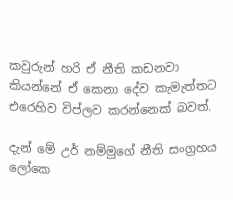කවුරුන් හරි ඒ නීති කඩනවා කියන්නේ ඒ කෙනා දේව කැමැත්තට එරෙහිව විප්ලව කරන්නෙක් බවත්.

දැන් මේ උර් නම්මුගේ නීති සංග්‍රහය ලෝකෙ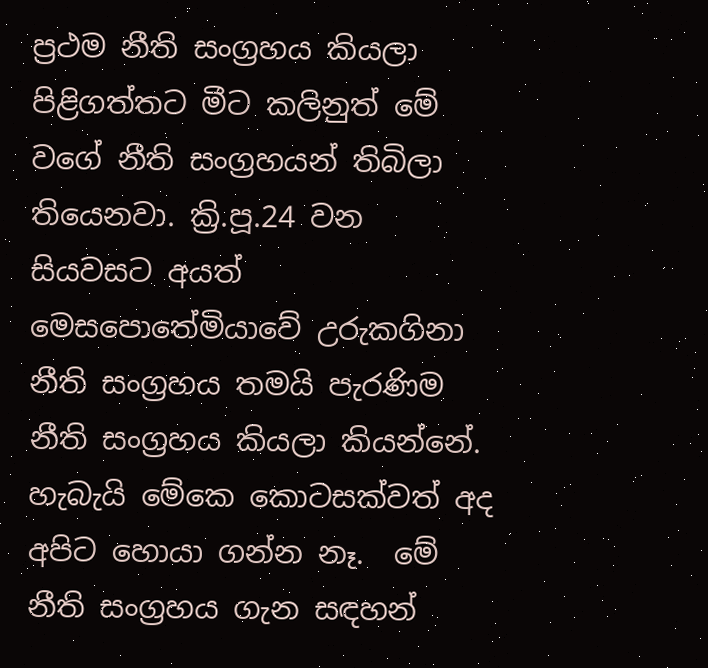ප්‍රථම නීති සංග්‍රහය කියලා පිළිගත්තට මීට කලිනුත් මේ වගේ නීති සංග්‍රහයන් තිබිලා තියෙනවා. ක්‍රි.පූ.24 වන සියවසට අයත් මෙසපොතේමියාවේ උරුකගිනා නීති සංග්‍රහය තමයි පැරණිම නීති සංග්‍රහය කියලා කියන්නේ. හැබැයි මේකෙ කොටසක්වත් අද අපිට හොයා ගන්න නෑ.  මේ නීති සංග්‍රහය ගැන සඳහන්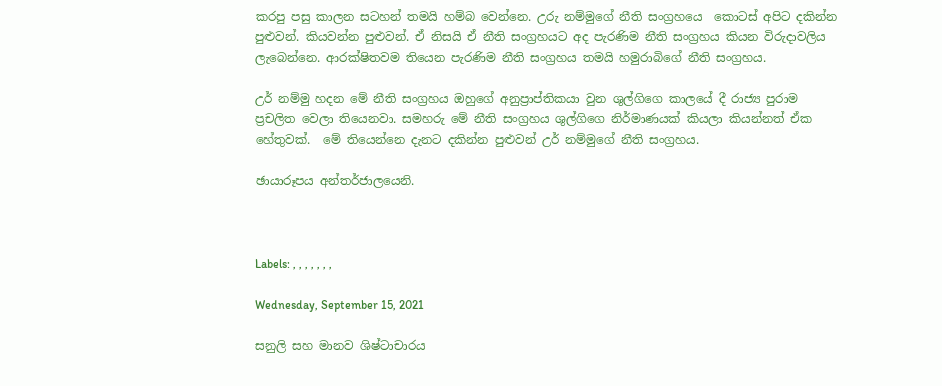කරපු පසු කාලන සටහන් තමයි හම්බ වෙන්නෙ. උරු නම්මුගේ නීති සංග්‍රහයෙ  කොටස් අපිට දකින්න පුළුවන්. කියවන්න පුළුවන්. ඒ නිසයි ඒ නීති සංග්‍රහයට අද පැරණිම නීති සංග්‍රහය කියන විරුදාවලිය ලැබෙන්නෙ. ආරක්ෂිතවම තියෙන පැරණිම නීති සංග්‍රහය තමයි හමුරාබිගේ නීති සංග්‍රහය.

උර් නම්මු හදන මේ නීති සංග්‍රහය ඔහුගේ අනුප්‍රාප්තිකයා වුන ශුල්ගිගෙ කාලයේ දී රාජ්‍ය පුරාම ප්‍රචලිත වෙලා තියෙනවා. සමහරු මේ නීති සංග්‍රහය ශුල්ගිගෙ නිර්මාණයක් කියලා කියන්නත් ඒක හේතුවක්.  මේ තියෙන්නෙ දැනට දකින්න පුළුවන් උර් නම්මුගේ නීති සංග්‍රහය.

ඡායාරූපය අන්තර්ජාලයෙනි.



Labels: , , , , , , ,

Wednesday, September 15, 2021

සනුලි සහ මානව ශිෂ්ටාචාරය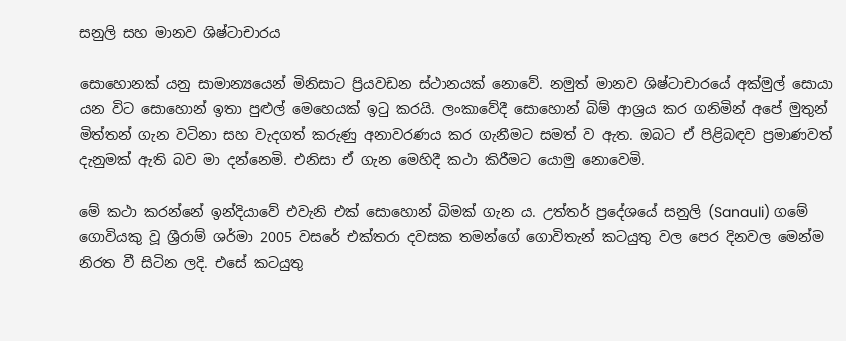සනුලි සහ මානව ශිෂ්ටාචාරය

සොහොනක් යනු සාමාන්‍යයෙන් මිනිසාට ප්‍රියවඩන ස්ථානයක් නොවේ. නමුත් මානව ශිෂ්ටාචාරයේ අක්මුල් සොයා යන විට සොහොන් ඉතා පුළුල් මෙහෙයක් ඉටු කරයි. ලංකාවේදී සොහොන් බිම් ආශ්‍රය කර ගනිමින් අපේ මුතුන් මිත්තන් ගැන වටිනා සහ වැදගත් කරුණු අනාවරණය කර ගැනීමට සමත් ව ඇත. ඔබට ඒ පිළිබඳව ප්‍රමාණවත් දැනුමක් ඇති බව මා දන්නෙමි. එනිසා ඒ ගැන මෙහිදී කථා කිරීමට යොමු නොවෙමි.

මේ කථා කරන්නේ ඉන්දියාවේ එවැනි එක් සොහොන් බිමක් ගැන ය. උත්තර් ප්‍රදේශයේ සනුලි (Sanauli) ගමේ ගොවියකු වූ ශ්‍රීරාම් ශර්මා 2005 වසරේ එක්තරා දවසක තමන්ගේ ගොවිතැන් කටයුතු වල පෙර දිනවල මෙන්ම නිරත වී සිටින ලදි. එසේ කටයුතු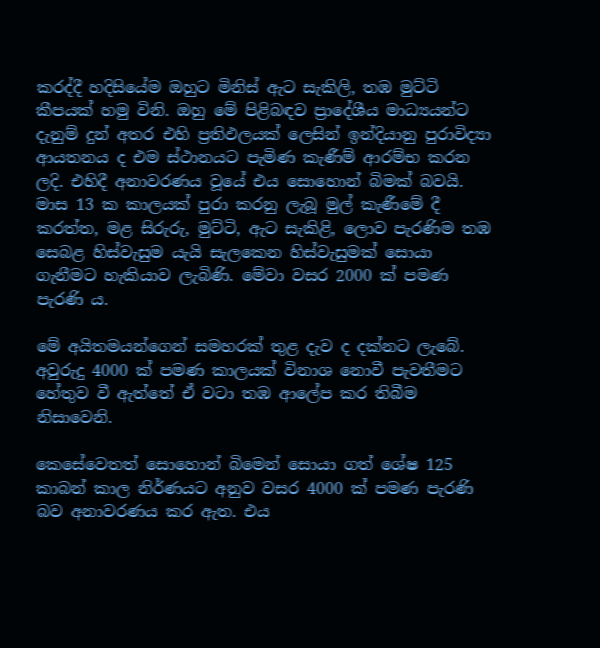කරද්දී හදිසියේම ඔහුට මිනිස් ඇට සැකිලි, තඹ මුට්ටි කීපයක් හමු විනි. ඔහු මේ පිළිබඳව ප්‍රාදේශීය මාධ්‍යයන්ට දැනුම් දුන් අතර එහි ප්‍රතිඵලයක් ලෙසින් ඉන්දියානු පුරාවිද්‍යා ආයතනය ද එම ස්ථානයට පැමිණ කැණීම් ආරම්භ කරන ලදි. එහිදී අනාවරණය වූයේ එය සොහොන් බිමක් බවයි. මාස 13 ක කාලයක් පුරා කරනු ලැබූ මුල් කැණීමේ දී කරත්ත, මළ සිරුරු, මුට්ටි, ඇට සැකිළි, ලොව පැරණිම තඹ සෙබළ හිස්වැසුම යැයි සැලකෙන හිස්වැසුමක් සොයා ගැනීමට හැකියාව ලැබිණි. මේවා වසර 2000 ක් පමණ පැරණි ය.

මේ අයිතමයන්ගෙන් සමහරක් තුළ දැව ද දක්නට ලැබේ. අවුරුදු 4000 ක් පමණ කාලයක් විනාශ නොවී පැවතීමට හේතුව වී ඇත්තේ ඒ වටා තඹ ආලේප කර තිබීම නිසාවෙනි.

කෙසේවෙතත් සොහොන් බිමෙන් සොයා ගත් ශේෂ 125 කාබන් කාල නිර්ණයට අනුව වසර 4000 ක් පමණ පැරණි බව අනාවරණය කර ඇත. එය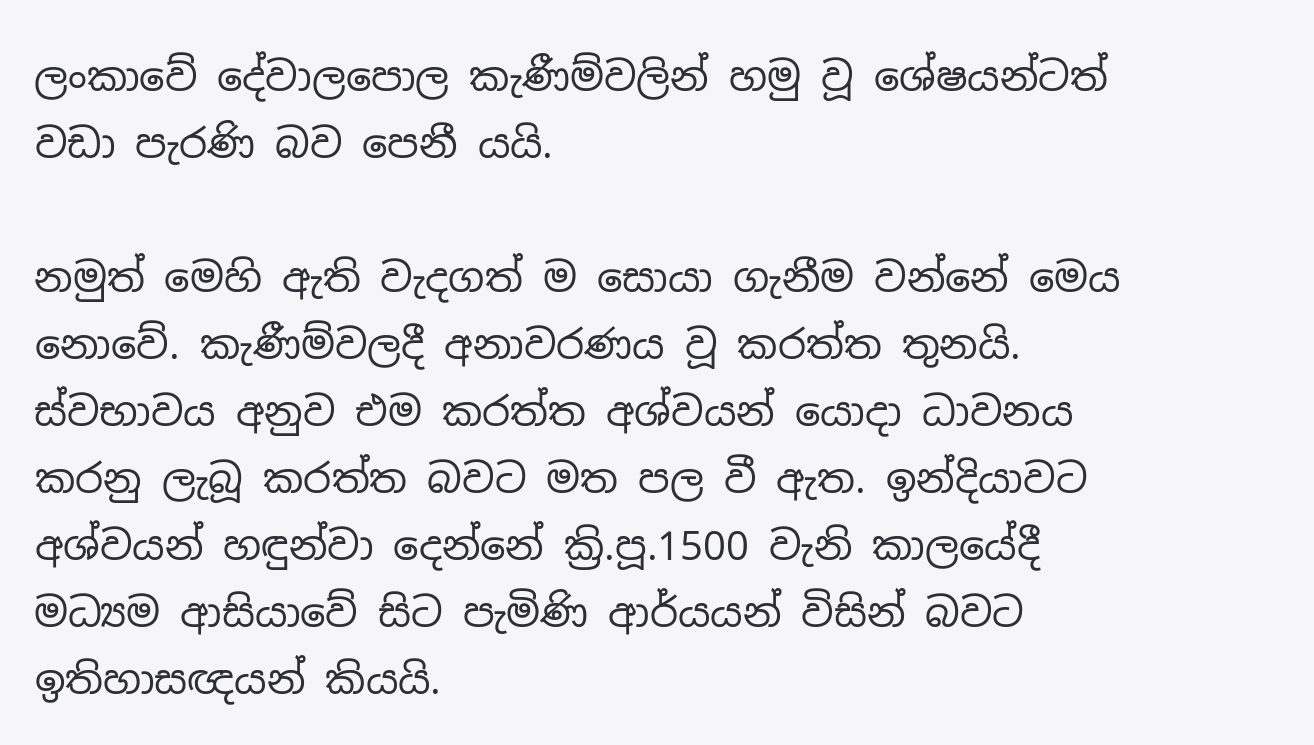ලංකාවේ දේවාලපොල කැණීම්වලින් හමු වූ ශේෂයන්ටත් වඩා පැරණි බව පෙනී යයි.

නමුත් මෙහි ඇති වැදගත් ම සොයා ගැනීම වන්නේ මෙය නොවේ. කැණීම්වලදී අනාවරණය වූ කරත්ත තුනයි. ස්වභාවය අනුව එම කරත්ත අශ්වයන් යොදා ධාවනය කරනු ලැබූ කරත්ත බවට මත පල වී ඇත. ඉන්දියාවට අශ්වයන් හඳුන්වා දෙන්නේ ක්‍රි.පූ.1500 වැනි කාලයේදී මධ්‍යම ආසියාවේ සිට පැමිණි ආර්යයන් විසින් බවට ඉතිහාසඥයන් කියයි.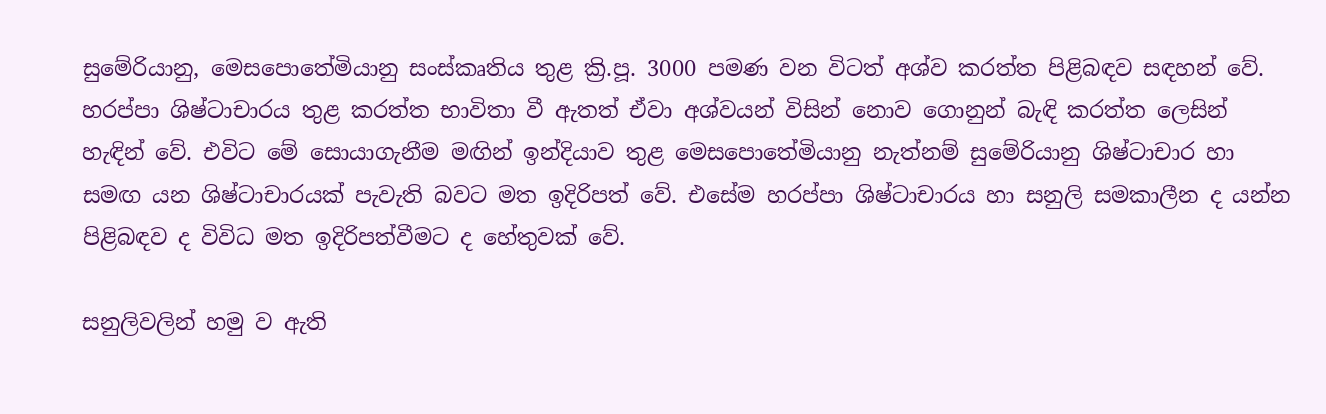සුමේරියානු, මෙසපොතේමියානු සංස්කෘතිය තුළ ක්‍රි.පූ. 3000 පමණ වන විටත් අශ්ව කරත්ත පිළිබඳව සඳහන් වේ. හරප්පා ශිෂ්ටාචාරය තුළ කරත්ත භාවිතා වී ඇතත් ඒවා අශ්වයන් විසින් නොව ගොනුන් බැඳි කරත්ත ලෙසින් හැඳින් වේ. එවිට මේ සොයාගැනීම මඟින් ඉන්දියාව තුළ මෙසපොතේමියානු නැත්නම් සුමේරියානු ශිෂ්ටාචාර හා සමඟ යන ශිෂ්ටාචාරයක් පැවැති බවට මත ඉදිරිපත් වේ. එසේම හරප්පා ශිෂ්ටාචාරය හා සනුලි සමකාලීන ද යන්න පිළිබඳව ද විවිධ මත ඉදිරිපත්වීමට ද හේතුවක් වේ.

සනුලිවලින් හමු ව ඇති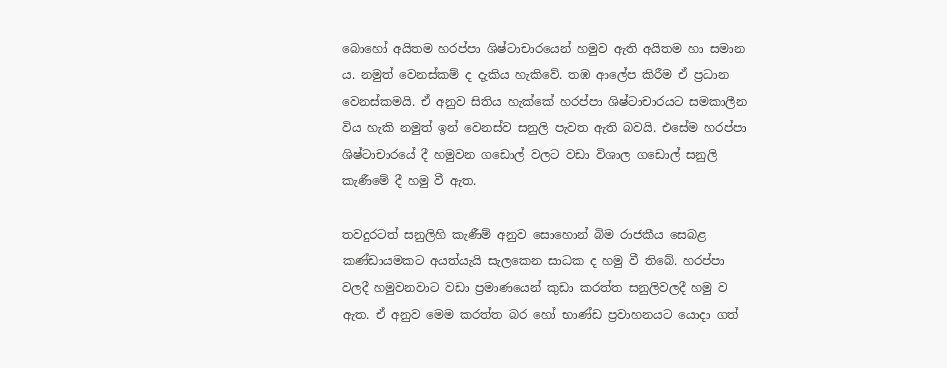බොහෝ අයිතම හරප්පා ශිෂ්ටාචාරයෙන් හමුව ඇති අයිතම හා සමාන ය. නමුත් වෙනස්කම් ද දැකිය හැකිවේ. තඹ ආලේප කිරීම ඒ ප්‍රධාන වෙනස්කමයි. ඒ අනුව සිතිය හැක්කේ හරප්පා ශිෂ්ටාචාරයට සමකාලීන විය හැකි නමුත් ඉන් වෙනස්ව සනුලි පැවත ඇති බවයි. එසේම හරප්පා ශිෂ්ටාචාරයේ දී හමුවන ගඩොල් වලට වඩා විශාල ගඩොල් සනුලි කැණීමේ දී හමු වී ඇත.

තවදුරටත් සනුලිහි කැණීම් අනුව සොහොන් බිම රාජකීය සෙබළ කණ්ඩායමකට අයත්යැයි සැලකෙන සාධක ද හමු වී තිබේ. හරප්පා වලදී හමුවනවාට වඩා ප්‍රමාණයෙන් කුඩා කරත්ත සනුලිවලදී හමු ව ඇත. ඒ අනුව මෙම කරත්ත බර හෝ භාණ්ඩ ප්‍රවාහනයට යොදා ගත්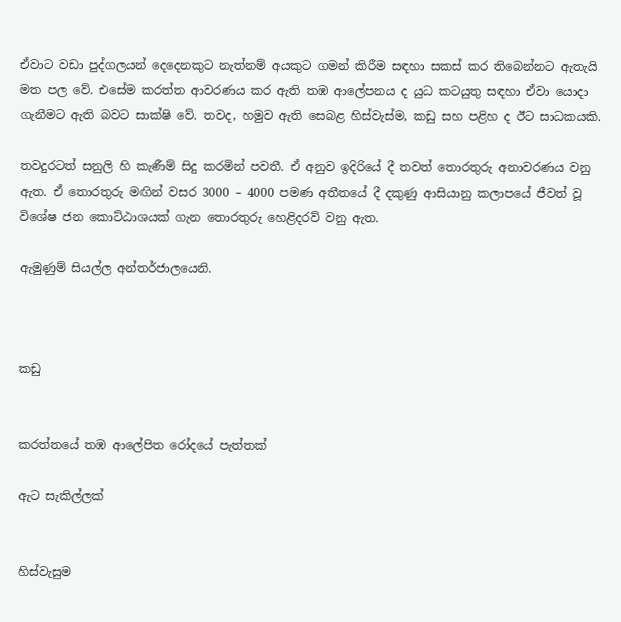ඒවාට වඩා පුද්ගලයන් දෙදෙනකුට නැත්නම් අයකුට ගමන් කිරීම සඳහා සකස් කර තිබෙන්නට ඇතැයි මත පල වේ. එසේම කරත්ත ආවරණය කර ඇති තඹ ආලේපනය ද යුධ කටයුතු සඳහා ඒවා යොදා ගැනීමට ඇති බවට සාක්ෂි වේ. තවද, හමුව ඇති සෙබළ හිස්වැස්ම, කඩු සහ පළිහ ද ඊට සාධකයකි.

තවදුරටත් සනුලි හි කැණීම් සිදු කරමින් පවතී. ඒ අනුව ඉදිරියේ දී තවත් තොරතුරු අනාවරණය වනු ඇත. ඒ තොරතුරු මඟින් වසර 3000 – 4000 පමණ අතීතයේ දී දකුණු ආසියානු කලාපයේ ජීවත් වූ විශේෂ ජන කොට්ඨාශයක් ගැන තොරතුරු හෙළිදරව් වනු ඇත.

ඇමුණුම් සියල්ල අන්තර්ජාලයෙනි.



කඩු


කරත්තයේ තඹ ආලේපිත රෝදයේ පැත්තක්

ඇට සැකිල්ලක්


හිස්වැසුම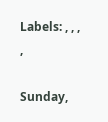Labels: , , , ,

Sunday,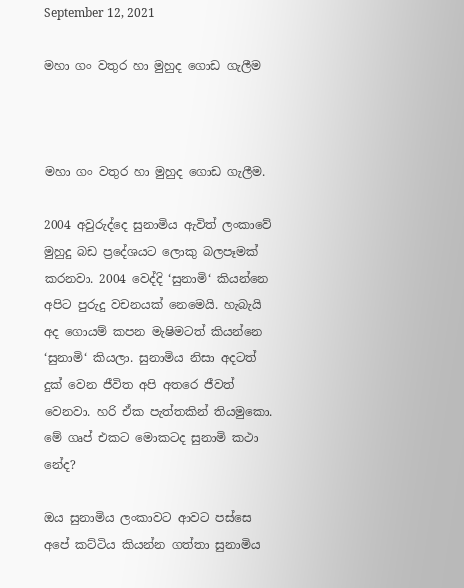September 12, 2021

මහා ගං වතුර හා මුහුද ගොඩ ගැලීම



මහා ගං වතුර හා මුහුද ගොඩ ගැලීම.

2004 අවුරුද්දෙ සුනාමිය ඇවිත් ලංකාවේ මුහුදු බඩ ප්‍රදේශයට ලොකු බලපෑමක් කරනවා. 2004 වෙද්දි ‘සුනාමි‘ කියන්නෙ අපිට පුරුදු වචනයක් නෙමෙයි. හැබැයි අද ගොයම් කපන මැෂිමටත් කියන්නෙ ‘සුනාමි‘ කියලා. සුනාමිය නිසා අදටත් දුක් වෙන ජීවිත අපි අතරෙ ජීවත් වෙනවා. හරි ඒක පැත්තකින් තියමුකො. මේ ගෘප් එකට මොකටද සුනාමි කථා නේද?

ඔය සුනාමිය ලංකාවට ආවට පස්සෙ අපේ කට්ටිය කියන්න ගත්තා සුනාමිය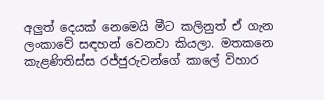අලුත් දෙයක් නෙමෙයි මීට කලිනුත් ඒ ගැන ලංකාවේ සඳහන් වෙනවා කියලා. මතකනෙ කැළණිතිස්ස රජ්ජුරුවන්ගේ කාලේ විහාර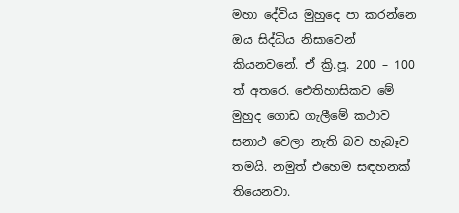මහා දේවිය මුහුදෙ පා කරන්නෙ ඔය සිද්ධිය නිසාවෙන් කියනවනේ. ඒ ක්‍රි.පූ. 200 – 100 ත් අතරෙ. ඓතිහාසිකව මේ මුහුද ගොඩ ගැලීමේ කථාව සනාථ වෙලා නැති බව හැබෑව තමයි. නමුත් එහෙම සඳහනක් තියෙනවා.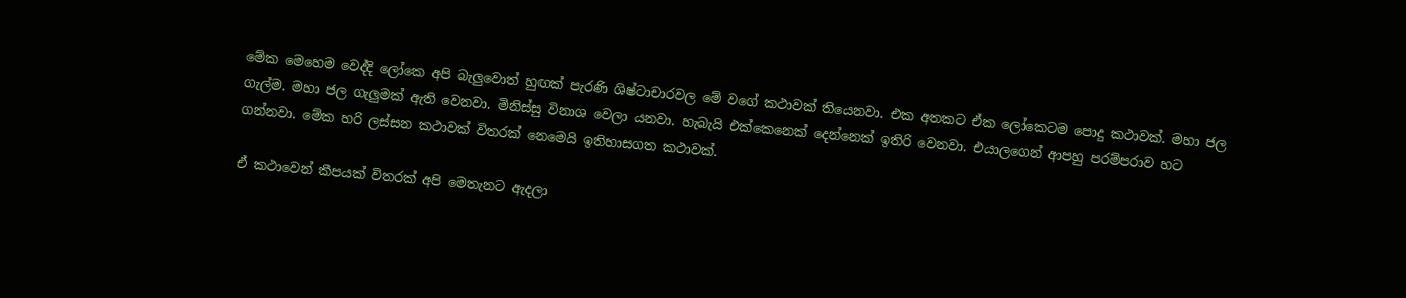මේක මෙහෙම වෙද්දි ලෝකෙ අපි බැලුවොත් හුඟක් පැරණි ශිෂ්ටාචාරවල මේ වගේ කථාවක් තියෙනවා. එක අතකට ඒක ලෝකෙටම පොදු කථාවක්. මහා ජල ගැල්ම. මහා ජල ගැලුමක් ඇති වෙනවා. මිනිස්සු විනාශ වෙලා යනවා. හැබැයි එක්කෙනෙක් දෙන්නෙක් ඉතිරි වෙනවා. එයාලගෙන් ආපහු පරම්පරාව හට ගන්නවා. මේක හරි ලස්සන කථාවක් විතරක් නෙමෙයි ඉතිහාසගත කථාවක්.

ඒ කථාවෙන් කීපයක් විතරක් අපි මෙතැනට ඇදලා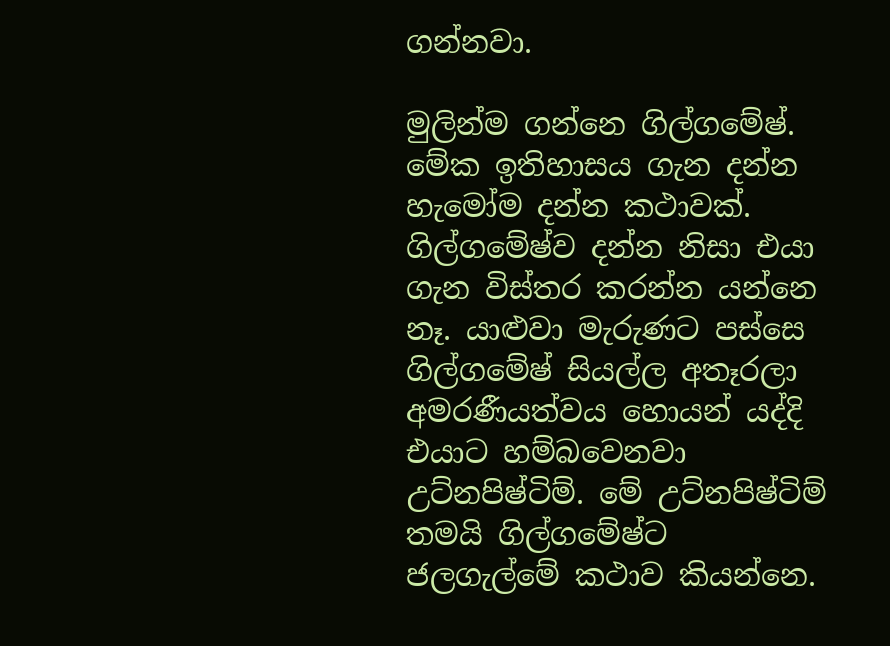ගන්නවා.

මුලින්ම ගන්නෙ ගිල්ගමේෂ්. මේක ඉතිහාසය ගැන දන්න හැමෝම දන්න කථාවක්. ගිල්ගමේෂ්ව දන්න නිසා එයා ගැන විස්තර කරන්න යන්නෙ නෑ. යාළුවා මැරුණට පස්සෙ ගිල්ගමේෂ් සියල්ල අතෑරලා අමරණීයත්වය හොයන් යද්දි එයාට හම්බවෙනවා උට්නපිෂ්ටිම්. මේ උට්නපිෂ්ටිම් තමයි ගිල්ගමේෂ්ට ජලගැල්මේ කථාව කියන්නෙ.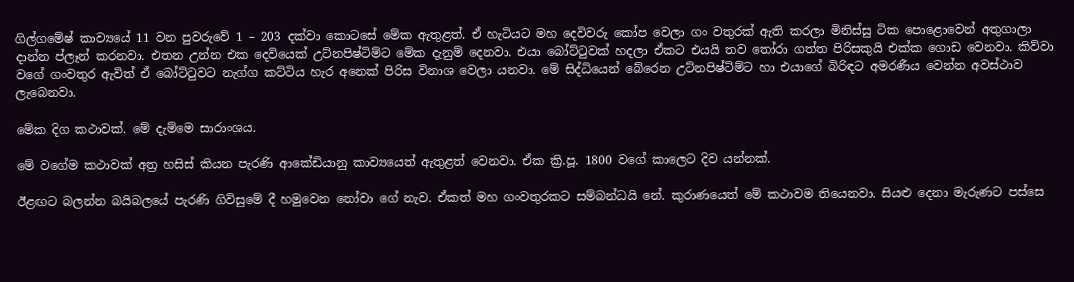ගිල්ගමේෂ් කාව්‍යයේ 11 වන පුවරුවේ 1 – 203 දක්වා කොටසේ මේක ඇතුළත්. ඒ හැටියට මහ දෙවිවරු කෝප වෙලා ගං වතුරක් ඇති කරලා මිනිස්සු ටික පොළොවෙන් අතුගාලා දාන්න ප්ලෑන් කරනවා. එතන උන්න එක දෙවියෙක් උට්නපිෂ්ටිම්ට මේක දැනුම් දෙනවා. එයා බෝට්ටුවක් හදලා ඒකට එයයි තව තෝරා ගත්ත පිරිසකුයි එක්ක ගොඩ වෙනවා. කිව්වා වගේ ගංවතුර ඇවිත් ඒ බෝට්ටුවට නැග්ග කට්ටිය හැර අනෙක් පිරිස විනාශ වෙලා යනවා. මේ සිද්ධියෙන් බේරෙන උට්නපිෂ්ටිම්ට හා එයාගේ බිරිඳට අමරණීය වෙන්න අවස්ථාව ලැබෙනවා.

මේක දිග කථාවක්. මේ දැම්මෙ සාරාංශය.

මේ වගේම කථාවක් අත්‍ර හසිස් කියන පැරණි ආකේඩියානු කාව්‍යයෙත් ඇතුළත් වෙනවා. ඒක ක්‍රි.පූ. 1800 වගේ කාලෙට දිව යන්නක්.

ඊළඟට බලන්න බයිබලයේ පැරණි ගිවිසුමේ දී හමුවෙන නෝවා ගේ නැව. ඒකත් මහ ගංවතුරකට සම්බන්ධයි නේ. කුරාණයෙත් මේ කථාවම තියෙනවා. සියළු දෙනා මැරුණට පස්සෙ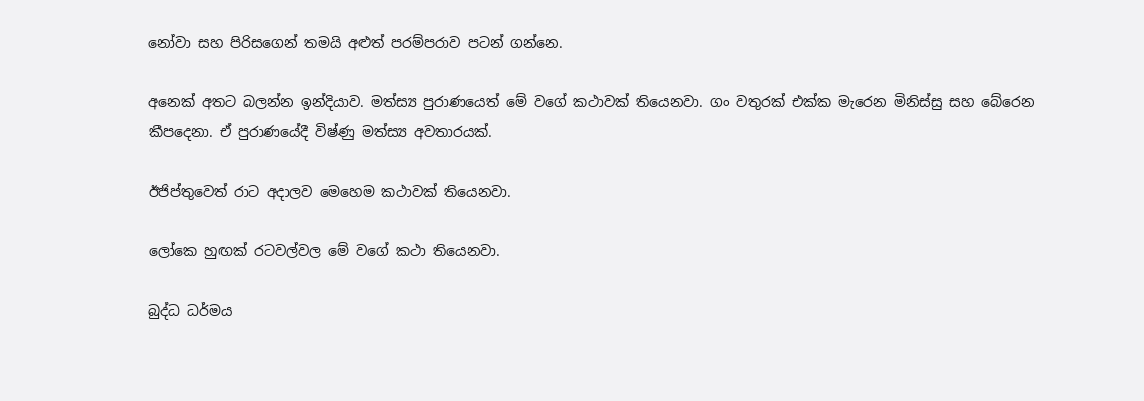නෝවා සහ පිරිසගෙන් තමයි අළුත් පරම්පරාව පටන් ගන්නෙ.

අනෙක් අතට බලන්න ඉන්දියාව. මත්ස්‍ය පුරාණයෙත් මේ වගේ කථාවක් තියෙනවා. ගං වතුරක් එක්ක මැරෙන මිනිස්සු සහ බේරෙන කීපදෙනා. ඒ පුරාණයේදී විෂ්ණු මත්ස්‍ය අවතාරයක්.

ඊජිප්තුවෙත් රාට අදාලව මෙහෙම කථාවක් තියෙනවා.

ලෝකෙ හුඟක් රටවල්වල මේ වගේ කථා තියෙනවා.

බුද්ධ ධර්මය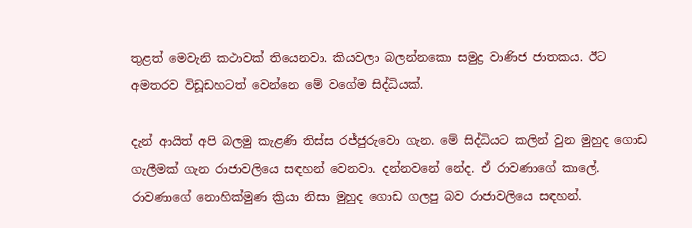තුළත් මෙවැනි කථාවක් තියෙනවා. කියවලා බලන්නකො සමුද්‍ර වාණිජ ජාතකය. ඊට අමතරව විඩූඩහටත් වෙන්නෙ මේ වගේම සිද්ධියක්.

දැන් ආයිත් අපි බලමු කැළණි තිස්ස රජ්ජුරුවො ගැන. මේ සිද්ධියට කලින් වුන මුහුද ගොඩ ගැලීමක් ගැන රාජාවලියෙ සඳහන් වෙනවා. දන්නවනේ නේද. ඒ රාවණාගේ කාලේ. රාවණාගේ නොහික්මුණ ක්‍රියා නිසා මුහුද ගොඩ ගලපු බව රාජාවලියෙ සඳහන්.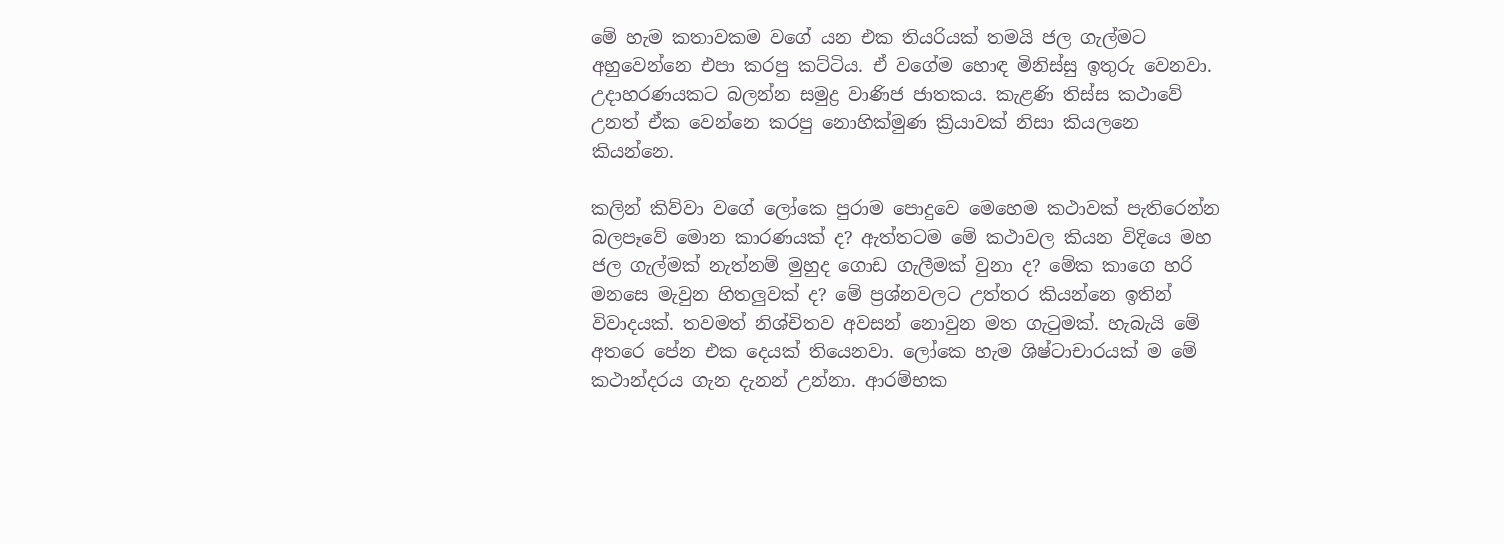මේ හැම කතාවකම වගේ යන එක තියරියක් තමයි ජල ගැල්මට අහුවෙන්නෙ එපා කරපු කට්ටිය. ඒ වගේම හොඳ මිනිස්සු ඉතුරු වෙනවා. උදාහරණයකට බලන්න සමුද්‍ර වාණිජ ජාතකය. කැළණි තිස්ස කථාවේ උනත් ඒක වෙන්නෙ කරපු නොහික්මුණ ක්‍රියාවක් නිසා කියලනෙ කියන්නෙ.

කලින් කිව්වා වගේ ලෝකෙ පුරාම පොදුවෙ මෙහෙම කථාවක් පැතිරෙන්න බලපෑවේ මොන කාරණයක් ද? ඇත්තටම මේ කථාවල කියන විදියෙ මහ ජල ගැල්මක් නැත්නම් මුහුද ගොඩ ගැලීමක් වුනා ද? මේක කාගෙ හරි මනසෙ මැවුන හිතලුවක් ද? මේ ප්‍රශ්නවලට උත්තර කියන්නෙ ඉතින් විවාදයක්. තවමත් නිශ්චිතව අවසන් නොවුන මත ගැටුමක්. හැබැයි මේ අතරෙ පේන එක දෙයක් තියෙනවා. ලෝකෙ හැම ශිෂ්ටාචාරයක් ම මේ කථාන්දරය ගැන දැනන් උන්නා. ආරම්භක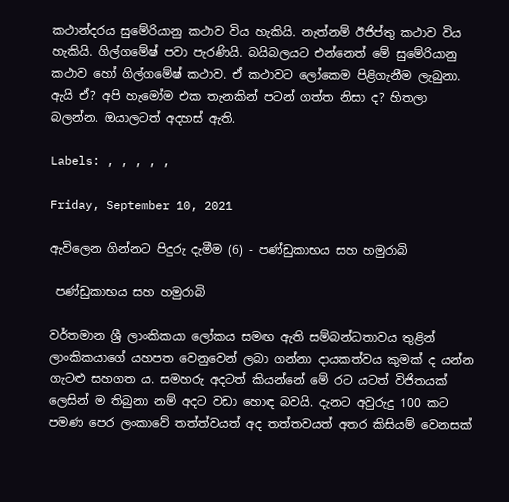කථාන්දරය සුමේරියානු කථාව විය හැකියි. නැත්නම් ඊජිප්තු කථාව විය හැකියි. ගිල්ගමේෂ් පවා පැරණියි. බයිබලයට එන්නෙත් මේ සුමේරියානු කථාව හෝ ගිල්ගමේෂ් කථාව. ඒ කථාවට ලෝකෙම පිළිගැනීම ලැබුනා. ඇයි ඒ? අපි හැමෝම එක තැනකින් පටන් ගත්ත නිසා ද? හිතලා බලන්න. ඔයාලටත් අදහස් ඇති.

Labels: , , , , ,

Friday, September 10, 2021

ඇවිලෙන ගින්නට පිදුරු දැමීම (6) - පණ්ඩුකාභය සහ හමුරාබි

 පණ්ඩුකාභය සහ හමුරාබි

වර්තමාන ශ්‍රී ලාංකිකයා ලෝකය සමඟ ඇති සම්බන්ධතාවය තුළින් ලාංකිකයාගේ යහපත වෙනුවෙන් ලබා ගන්නා දායකත්වය කුමක් ද යන්න ගැටළු සහගත ය. සමහරු අදටත් කියන්නේ මේ රට යටත් විජිතයක් ලෙසින් ම තිබුනා නම් අදට වඩා හොඳ බවයි. දැනට අවුරුදු 100 කට පමණ පෙර ලංකාවේ තත්ත්වයත් අද තත්තවයත් අතර කිසියම් වෙනසක්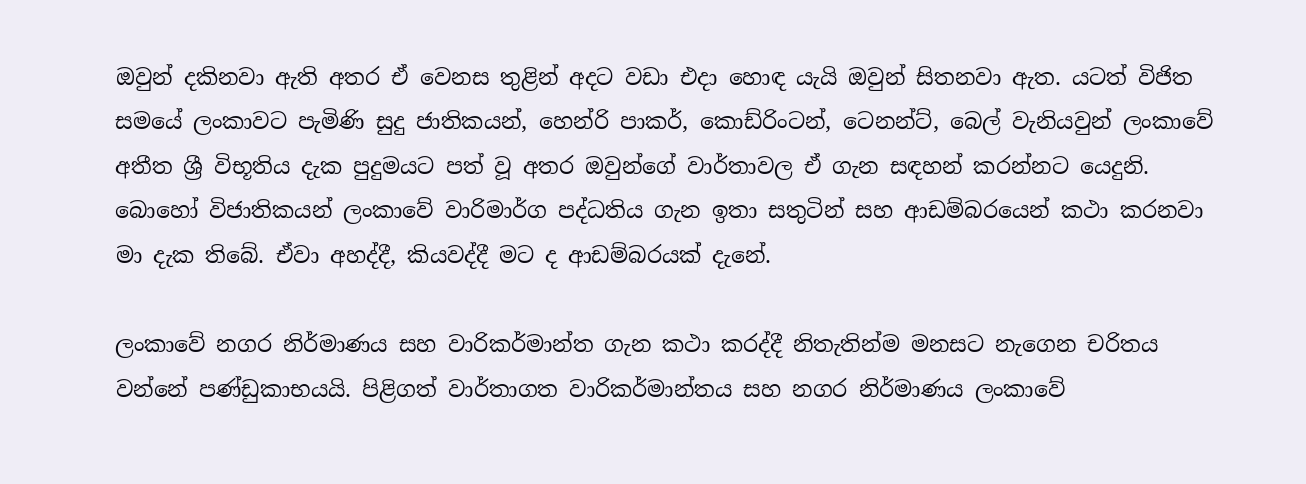ඔවුන් දකිනවා ඇති අතර ඒ වෙනස තුළින් අදට වඩා එදා හොඳ යැයි ඔවුන් සිතනවා ඇත. යටත් විජිත සමයේ ලංකාවට පැමිණි සුදු ජාතිකයන්, හෙන්රි පාකර්, කොඩ්රිංටන්, ටෙනන්ට්, බෙල් වැනියවුන් ලංකාවේ අතීත ශ්‍රී විභූතිය දැක පුදුමයට පත් වූ අතර ඔවුන්ගේ වාර්තාවල ඒ ගැන සඳහන් කරන්නට යෙදුනි. බොහෝ විජාතිකයන් ලංකාවේ වාරිමාර්ග පද්ධතිය ගැන ඉතා සතුටින් සහ ආඩම්බරයෙන් කථා කරනවා මා දැක තිබේ. ඒවා අහද්දී, කියවද්දී මට ද ආඩම්බරයක් දැනේ.

ලංකාවේ නගර නිර්මාණය සහ වාරිකර්මාන්ත ගැන කථා කරද්දී නිතැතින්ම මනසට නැගෙන චරිතය වන්නේ පණ්ඩුකාභයයි. පිළිගත් වාර්තාගත වාරිකර්මාන්තය සහ නගර නිර්මාණය ලංකාවේ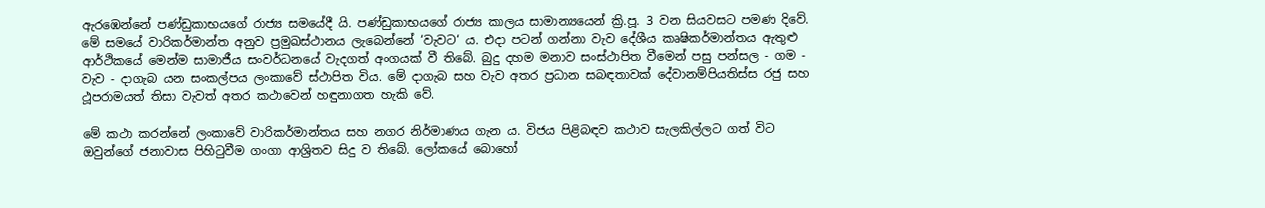ඇරඹෙන්නේ පණ්ඩුකාභයගේ රාජ්‍ය සමයේදී යි. පණ්ඩුකාභයගේ රාජ්‍ය කාලය සාමාන්‍යයෙන් ක්‍රි.පූ. 3 වන සියවසට පමණ දිවේ. මේ සමයේ වාරිකර්මාන්ත අනුව ප්‍රමුඛස්ථානය ලැබෙන්නේ ‘වැවට‘ ය. එදා පටන් ගන්නා වැව දේශීය කෘෂිකර්මාන්තය ඇතුළු ආර්ථිකයේ මෙන්ම සාමාජීය සංවර්ධනයේ වැදගත් අංගයක් වී තිබේ. බුදු දහම මනාව සංස්ථාපිත වීමෙන් පසු පන්සල - ගම - වැව - දාගැබ යන සංකල්පය ලංකාවේ ස්ථාපිත විය. මේ දාගැබ සහ වැව අතර ප්‍රධාන සබඳතාවක් දේවානම්පියතිස්ස රජු සහ ථූපරාමයත් තිසා වැවත් අතර කථාවෙන් හඳුනාගත හැකි වේ.

මේ කථා කරන්නේ ලංකාවේ වාරිකර්මාන්තය සහ නගර නිර්මාණය ගැන ය. විජය පිළිබඳව කථාව සැලකිල්ලට ගත් විට ඔවුන්ගේ ජනාවාස පිහිටුවීම ගංගා ආශ්‍රිතව සිදු ව තිබේ. ලෝකයේ බොහෝ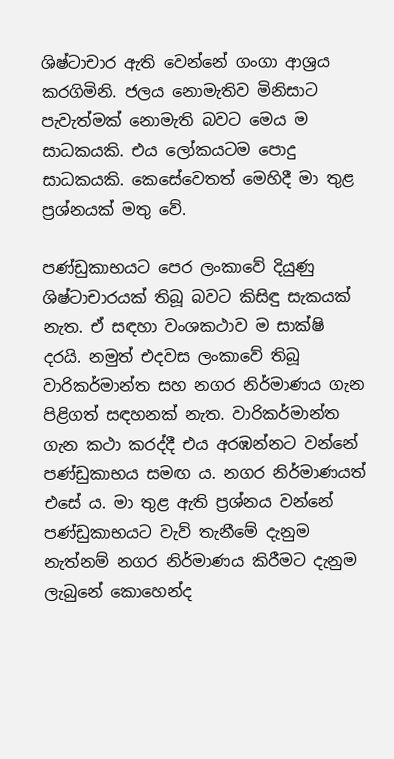ශිෂ්ටාචාර ඇති වෙන්නේ ගංගා ආශ්‍රය කරගිමිනි. ජලය නොමැතිව මිනිසාට පැවැත්මක් නොමැති බවට මෙය ම සාධකයකි. එය ලෝකයටම පොදු සාධකයකි. කෙසේවෙතත් මෙහිදී මා තුළ ප්‍රශ්නයක් මතු වේ.

පණ්ඩුකාභයට පෙර ලංකාවේ දියුණු ශිෂ්ටාචාරයක් තිබූ බවට කිසිඳු සැකයක් නැත. ඒ සඳහා වංශකථාව ම සාක්ෂි දරයි. නමුත් එදවස ලංකාවේ තිබූ වාරිකර්මාන්ත සහ නගර නිර්මාණය ගැන පිළිගත් සඳහනක් නැත. වාරිකර්මාන්ත ගැන කථා කරද්දී එය අරඹන්නට වන්නේ පණ්ඩුකාභය සමඟ ය. නගර නිර්මාණයත් එසේ ය. මා තුළ ඇති ප්‍රශ්නය වන්නේ පණ්ඩුකාභයට වැව් තැනීමේ දැනුම නැත්නම් නගර නිර්මාණය කිරීමට දැනුම ලැබුනේ කොහෙන්ද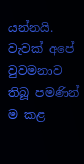යන්නයි. වැවක් අපේ වුවමනාව තිබූ පමණින් ම කළ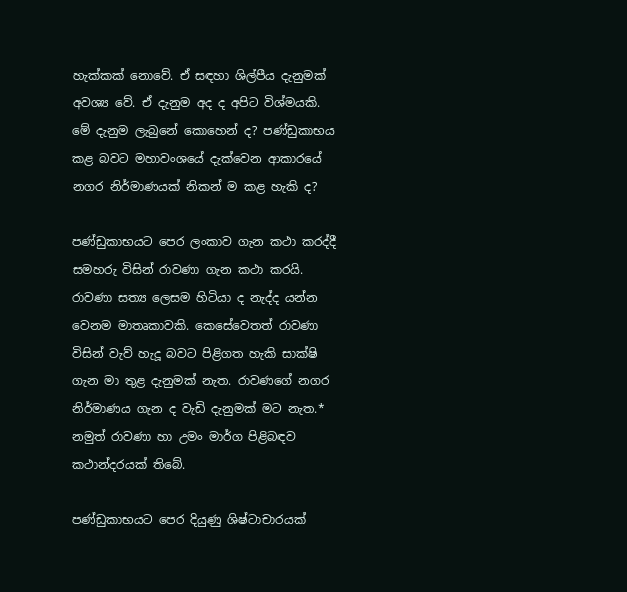හැක්කක් නොවේ. ඒ සඳහා ශිල්පීය දැනුමක් අවශ්‍ය වේ. ඒ දැනුම අද ද අපිට විශ්මයකි. මේ දැනුම ලැබුනේ කොහෙන් ද? පණ්ඩුකාභය කළ බවට මහාවංශයේ දැක්වෙන ආකාරයේ නගර නිර්මාණයක් නිකන් ම කළ හැකි ද?

පණ්ඩුකාභයට පෙර ලංකාව ගැන කථා කරද්දී සමහරු විසින් රාවණා ගැන කථා කරයි. රාවණා සත්‍ය ලෙසම හිටියා ද නැද්ද යන්න වෙනම මාතෘකාවකි. කෙසේවෙතත් රාවණා විසින් වැව් හැදූ බවට පිළිගත හැකි සාක්ෂි ගැන මා තුළ දැනුමක් නැත. රාවණගේ නගර නිර්මාණය ගැන ද වැඩි දැනුමක් මට නැත.* නමුත් රාවණා හා උමං මාර්ග පිළිබඳව කථාන්දරයක් තිබේ.

පණ්ඩුකාභයට පෙර දියුණු ශිෂ්ටාචාරයක්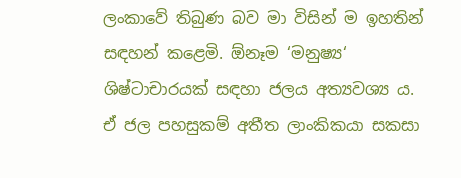ලංකාවේ තිබුණ බව මා විසින් ම ඉහතින් සඳහන් කළෙමි. ඕනෑම ‘මනුෂ්‍ය‘ ශිෂ්ටාචාරයක් සඳහා ජලය අත්‍යවශ්‍ය ය. ඒ ජල පහසුකම් අතීත ලාංකිකයා සකසා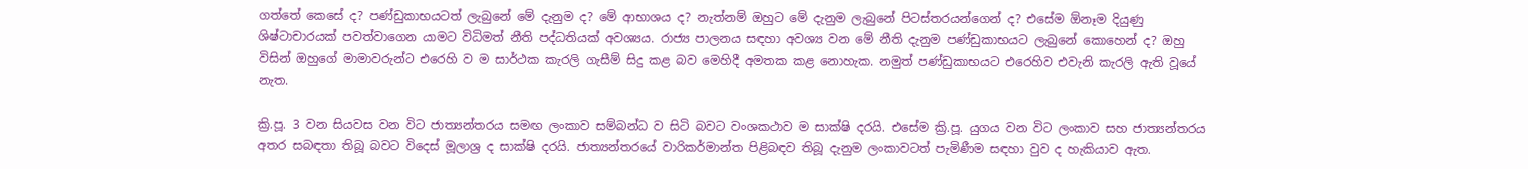ගත්තේ කෙසේ ද? පණ්ඩුකාභයටත් ලැබුනේ මේ දැනුම ද? මේ ආභාශය ද? නැත්නම් ඔහුට මේ දැනුම ලැබුනේ පිටස්තරයන්ගෙන් ද? එසේම ඕනෑම දියුණු ශිෂ්ටාචාරයක් පවත්වාගෙන යාමට විධිමත් නීති පද්ධතියක් අවශ්‍යය. රාජ්‍ය පාලනය සඳහා අවශ්‍ය වන මේ නීති දැනුම පණ්ඩුකාභයට ලැබුනේ කොහෙන් ද? ඔහු විසින් ඔහුගේ මාමාවරුන්ට එරෙහි ව ම සාර්ථක කැරලි ගැසීම් සිදු කළ බව මෙහිදී අමතක කළ නොහැක. නමුත් පණ්ඩුකාභයට එරෙහිව එවැනි කැරලි ඇති වූයේ නැත.

ක්‍රි.පූ. 3 වන සියවස වන විට ජාත්‍යන්තරය සමඟ ලංකාව සම්බන්ධ ව සිටි බවට වංශකථාව ම සාක්ෂි දරයි. එසේම ක්‍රි.පූ. යුගය වන විට ලංකාව සහ ජාත්‍යන්තරය අතර සබඳතා තිබූ බවට විදෙස් මූලාශ්‍ර ද සාක්ෂි දරයි. ජාත්‍යන්තරයේ වාරිකර්මාන්ත පිළිබඳව තිබූ දැනුම ලංකාවටත් පැමිණීම සඳහා වුව ද හැකියාව ඇත.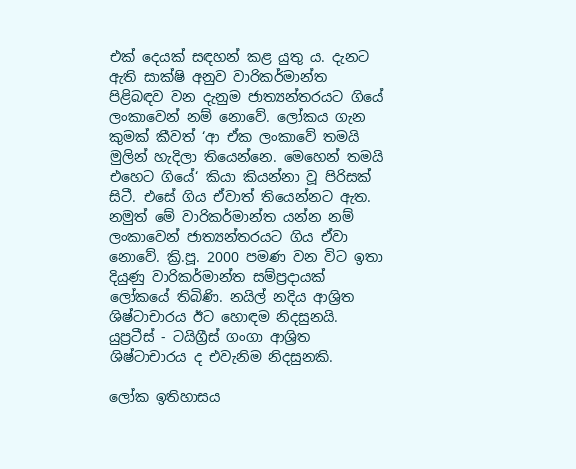එක් දෙයක් සඳහන් කළ යුතු ය. දැනට ඇති සාක්ෂි අනුව වාරිකර්මාන්ත පිළිබඳව වන දැනුම ජාත්‍යන්තරයට ගියේ ලංකාවෙන් නම් නොවේ. ලෝකය ගැන කුමක් කීවත් ‘ආ ඒක ලංකාවේ තමයි මුලින් හැදිලා තියෙන්නෙ. මෙහෙන් තමයි එහෙට ගියේ‘ කියා කියන්නා වූ පිරිසක් සිටී. එසේ ගිය ඒවාත් තියෙන්නට ඇත. නමුත් මේ වාරිකර්මාන්ත යන්න නම් ලංකාවෙන් ජාත්‍යන්තරයට ගිය ඒවා නොවේ. ක්‍රි.පූ. 2000 පමණ වන විට ඉතා දියුණු වාරිකර්මාන්ත සම්ප්‍රදායක් ලෝකයේ තිබිණි. නයිල් නදිය ආශ්‍රිත ශිෂ්ටාචාරය ඊට හොඳම නිදසුනයි. යුප්‍රටීස් - ටයිග්‍රීස් ගංගා ආශ්‍රිත ශිෂ්ටාචාරය ද එවැනිම නිදසුනකි.

ලෝක ඉතිහාසය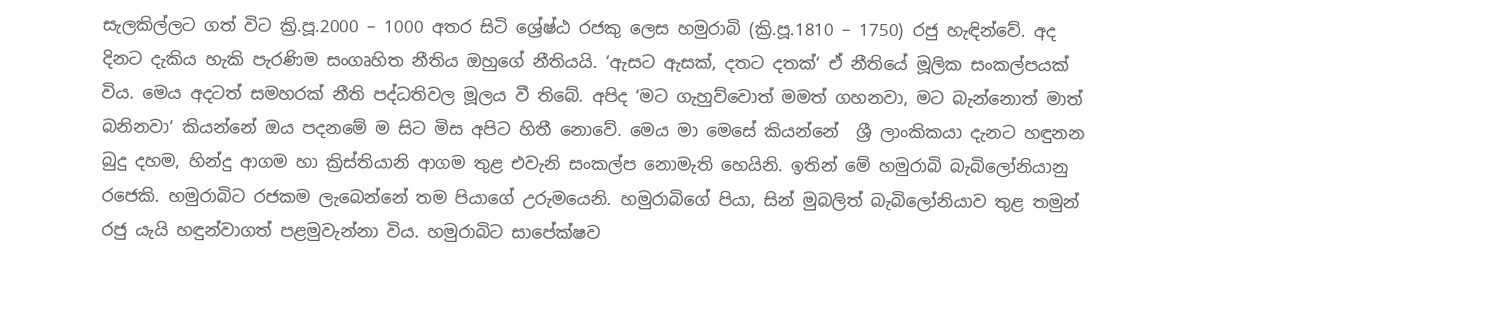සැලකිල්ලට ගත් විට ක්‍රි.පූ.2000 – 1000 අතර සිටි ශ්‍රේෂ්ඨ රජකු ලෙස හමුරාබි (ක්‍රි.පූ.1810 – 1750) රජු හැඳින්වේ. අද දිනට දැකිය හැකි පැරණිම සංගෘහිත නීතිය ඔහුගේ නීතියයි. ‘ඇසට ඇසක්, දතට දතක්‘ ඒ නීතියේ මූලික සංකල්පයක් විය. මෙය අදටත් සමහරක් නීති පද්ධතිවල මූලය වී තිබේ. අපිද ‘මට ගැහුව්වොත් මමත් ගහනවා, මට බැන්නොත් මාත් බනිනවා‘ කියන්නේ ඔය පදනමේ ම සිට මිස අපිට හිතී නොවේ. මෙය මා මෙසේ කියන්නේ  ශ්‍රී ලාංකිකයා දැනට හඳුනන බුදු දහම, හින්දු ආගම හා ක්‍රිස්තියානි ආගම තුළ එවැනි සංකල්ප නොමැති හෙයිනි. ඉතින් මේ හමුරාබි බැබිලෝනියානු රජෙකි. හමුරාබිට රජකම ලැබෙන්නේ තම පියාගේ උරුමයෙනි. හමුරාබිගේ පියා, සින් මුබලිත් බැබිලෝනියාව තුළ තමුන් රජු යැයි හඳුන්වාගත් පළමුවැන්නා විය. හමුරාබිට සාපේක්ෂව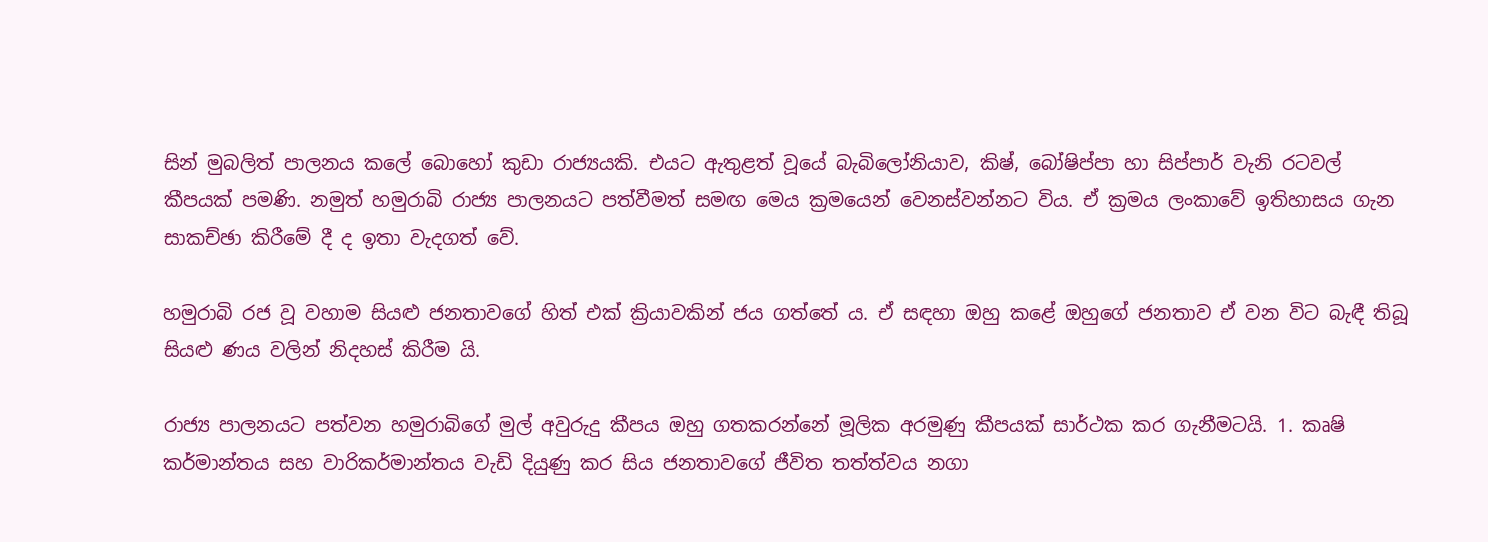සින් මුබලිත් පාලනය කලේ බොහෝ කුඩා රාජ්‍යයකි. එයට ඇතුළත් වූයේ බැබිලෝනියාව, කිෂ්, බෝෂිප්පා හා සිප්පාර් වැනි රටවල් කීපයක් පමණි. නමුත් හමුරාබි රාජ්‍ය පාලනයට පත්වීමත් සමඟ මෙය ක්‍රමයෙන් වෙනස්වන්නට විය. ඒ ක්‍රමය ලංකාවේ ඉතිහාසය ගැන සාකච්ඡා කිරීමේ දී ද ඉතා වැදගත් වේ.

හමුරාබි රජ වූ වහාම සියළු ජනතාවගේ හිත් එක් ක්‍රියාවකින් ජය ගත්තේ ය. ඒ සඳහා ඔහු කළේ ඔහුගේ ජනතාව ඒ වන විට බැඳී තිබූ සියළු ණය වලින් නිදහස් කිරීම යි.

රාජ්‍ය පාලනයට පත්වන හමුරාබිගේ මුල් අවුරුදු කීපය ඔහු ගතකරන්නේ මූලික අරමුණු කීපයක් සාර්ථක කර ගැනීමටයි. 1. කෘෂි කර්මාන්තය සහ වාරිකර්මාන්තය වැඩි දියුණු කර සිය ජනතාවගේ ජීවිත තත්ත්වය නගා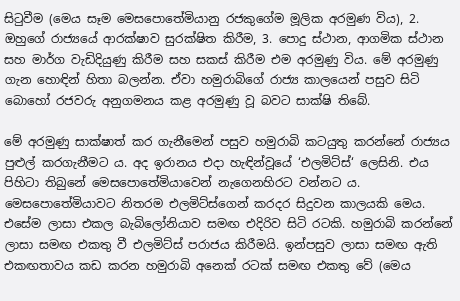සිටුවීම (මෙය සෑම මෙසපොතේමියානු රජකුගේම මූලික අරමුණ විය), 2. ඔහුගේ රාජ්‍යයේ ආරක්ෂාව සුරක්ෂිත කිරීම, 3. පොදු ස්ථාන, ආගමික ස්ථාන සහ මාර්ග වැඩිදියුණු කිරීම සහ සකස් කිරීම එම අරමුණු විය. මේ අරමුණු ගැන හොඳින් හිතා බලන්න. ඒවා හමුරාබිගේ රාජ්‍ය කාලයෙන් පසුව සිටි බොහෝ රජවරු අනුගමනය කළ අරමුණු වූ බවට සාක්ෂි තිබේ.

මේ අරමුණු සාක්ෂාත් කර ගැනීමෙන් පසුව හමුරාබි කටයුතු කරන්නේ රාජ්‍යය පුළුල් කරගැනීමට ය. අද ඉරානය එදා හැඳින්වූයේ ‘එලමිට්ස්‘ ලෙසිනි. එය පිහිටා තිබුනේ මෙසපොතේමියාවෙන් නැගෙනහිරට වන්නට ය. මෙසපොතේමියාවට නිතරම එලමිට්ස්ගෙන් කරදර සිදුවන කාලයකි මෙය. එසේම ලාසා එකල බැබිලෝනියාව සමඟ එදිරිව සිටි රටකි. හමුරාබි කරන්නේ ලාසා සමඟ එකතු වී එලමිට්ස් පරාජය කිරීමයි. ඉන්පසුව ලාසා සමඟ ඇති එකඟතාවය කඩ කරන හමුරාබි අනෙක් රටක් සමඟ එකතු වේ (මෙය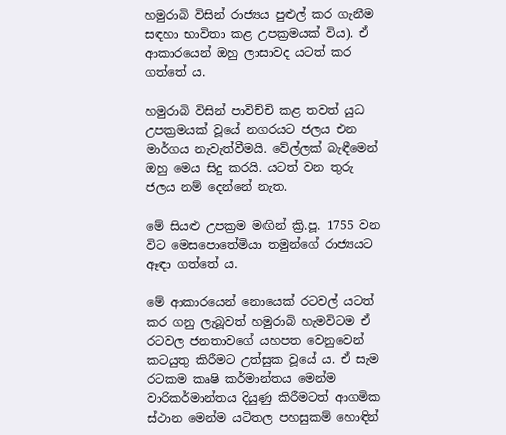හමුරාබි විසින් රාජ්‍යය පුළුල් කර ගැනීම සඳහා භාවිතා කළ උපක්‍රමයක් විය). ඒ ආකාරයෙන් ඔහු ලාසාවද යටත් කර ගත්තේ ය.

හමුරාබි විසින් පාවිච්චි කළ තවත් යුධ උපක්‍රමයක් වූයේ නගරයට ජලය එන මාර්ගය නැවැත්වීමයි. වේල්ලක් බැඳීමෙන් ඔහු මෙය සිදු කරයි. යටත් වන තුරු ජලය නම් දෙන්නේ නැත.

මේ සියළු උපක්‍රම මඟින් ක්‍රි.පූ. 1755 වන විට මෙසපොතේමියා තමුන්ගේ රාජ්‍යයට ඈඳා ගත්තේ ය.

මේ ආකාරයෙන් නොයෙක් රටවල් යටත් කර ගනු ලැබූවත් හමුරාබි හැමවිටම ඒ රටවල ජනතාවගේ යහපත වෙනුවෙන් කටයුතු කිරීමට උත්සුක වූයේ ය. ඒ සැම රටකම කෘෂි කර්මාන්තය මෙන්ම වාරිකර්මාන්තය දියුණු කිරීමටත් ආගමික ස්ථාන මෙන්ම යටිතල පහසුකම් හොඳින්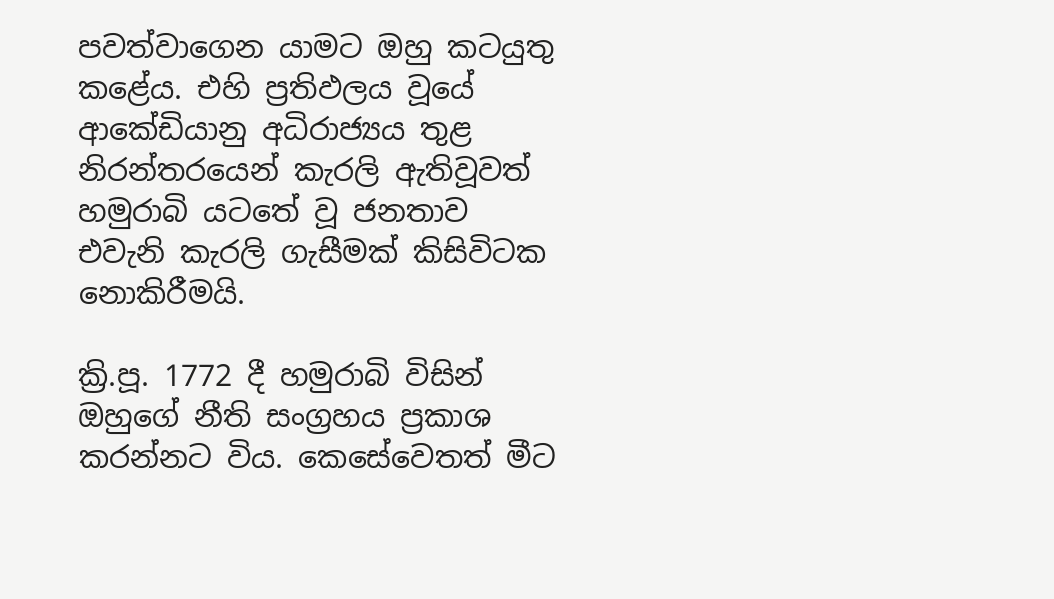පවත්වාගෙන යාමට ඔහු කටයුතු කළේය. එහි ප්‍රතිඵලය වූයේ ආකේඩියානු අධිරාජ්‍යය තුළ නිරන්තරයෙන් කැරලි ඇතිවූවත් හමුරාබි යටතේ වූ ජනතාව එවැනි කැරලි ගැසීමක් කිසිවිටක නොකිරීමයි.

ක්‍රි.පූ. 1772 දී හමුරාබි විසින් ඔහුගේ නීති සංග්‍රහය ප්‍රකාශ කරන්නට විය. කෙසේවෙතත් මීට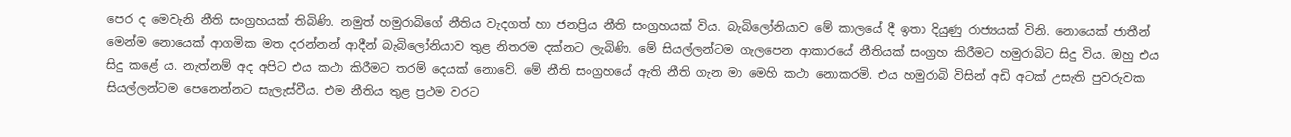පෙර ද මෙවැනි නීති සංග්‍රහයක් තිබිණි. නමුත් හමුරාබිගේ නීතිය වැදගත් හා ජනප්‍රිය නීති සංග්‍රහයක් විය. බැබිලෝනියාව මේ කාලයේ දී ඉතා දියුණු රාජ්‍යයක් විනි. නොයෙක් ජාතීන් මෙන්ම නොයෙක් ආගමික මත දරන්නන් ආදීන් බැබිලෝනියාව තුළ නිතරම දක්නට ලැබිණි. මේ සියල්ලන්ටම ගැලපෙන ආකාරයේ නීතියක් සංග්‍රහ කිරීමට හමුරාබිට සිදු විය. ඔහු එය සිදු කළේ ය. නැත්නම් අද අපිට එය කථා කිරීමට තරම් දෙයක් නොවේ. මේ නීති සංග්‍රහයේ ඇති නීති ගැන මා මෙහි කථා නොකරමි. එය හමුරාබි විසින් අඩි අටක් උසැති පුවරුවක සියල්ලන්ටම පෙනෙන්නට සැලැස්වීය. එම නීතිය තුළ ප්‍රථම වරට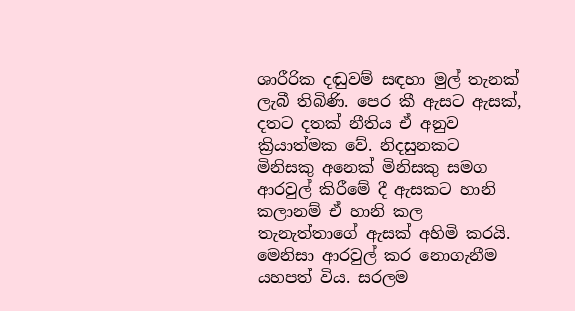ශාරීරික දඬුවම් සඳහා මුල් තැනක් ලැබී තිබිණි. පෙර කී ඇසට ඇසක්, දතට දතක් නීතිය ඒ අනුව ක්‍රියාත්මක වේ. නිදසුනකට මිනිසකු අනෙක් මිනිසකු සමග ආරවුල් කිරීමේ දී ඇසකට හානි කලානම් ඒ හානි කල තැනැත්තාගේ ඇසක් අහිමි කරයි. මෙනිසා ආරවුල් කර නොගැනීම යහපත් විය. සරලම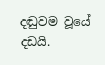දඬුවම වූයේ දඩයි.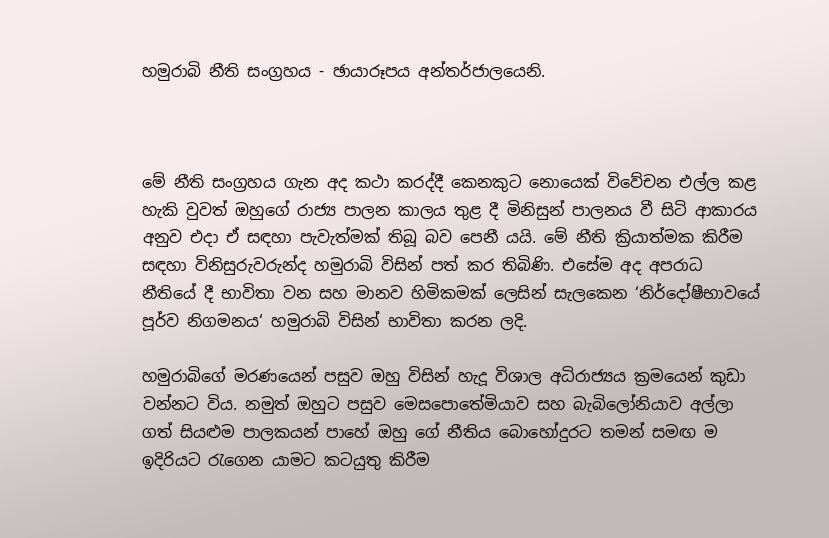හමුරාබි නීති සංග්‍රහය - ඡායාරූපය අන්තර්ජාලයෙනි.



මේ නීති සංග්‍රහය ගැන අද කථා කරද්දී කෙනකුට නොයෙක් විවේචන එල්ල කළ හැකි වුවත් ඔහුගේ රාජ්‍ය පාලන කාලය තුළ දී මිනිසුන් පාලනය වී සිටි ආකාරය අනුව එදා ඒ සඳහා පැවැත්මක් තිබූ බව පෙනී යයි. මේ නීති ක්‍රියාත්මක කිරීම සඳහා විනිසුරුවරුන්ද හමුරාබි විසින් පත් කර තිබිණි. එසේම අද අපරාධ නීතියේ දී භාවිතා වන සහ මානව හිමිකමක් ලෙසින් සැලකෙන ‘නිර්දෝෂීභාවයේ පූර්ව නිගමනය‘ හමුරාබි විසින් භාවිතා කරන ලදි.

හමුරාබිගේ මරණයෙන් පසුව ඔහු විසින් හැදූ විශාල අධිරාජ්‍යය ක්‍රමයෙන් කුඩා වන්නට විය. නමුත් ඔහුට පසුව මෙසපොතේමියාව සහ බැබිලෝනියාව අල්ලා ගත් සියළුම පාලකයන් පාහේ ඔහු ගේ නීතිය බොහෝදුරට තමන් සමඟ ම ඉදිරියට රැගෙන යාමට කටයුතු කිරීම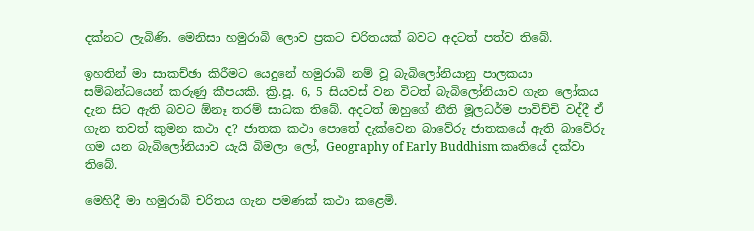දක්නට ලැබිණි. මෙනිසා හමුරාබි ලොව ප්‍රකට චරිතයක් බවට අදටත් පත්ව තිබේ.

ඉහතින් මා සාකච්ඡා කිරීමට යෙදුනේ හමුරාබි නම් වූ බැබිලෝනියානු පාලකයා සම්බන්ධයෙන් කරුණු කීපයකි. ක්‍රි.පූ. 6, 5 සියවස් වන විටත් බැබිලෝනියාව ගැන ලෝකය දැන සිට ඇති බවට ඕනෑ තරම් සාධක තිබේ. අදටත් ඔහුගේ නීති මූලධර්ම පාවිච්චි වද්දී ඒ ගැන තවත් කුමන කථා ද? ජාතක කථා පොතේ දැක්වෙන බාවේරු ජාතකයේ ඇති බාවේරු ගම යන බැබිලෝනියාව යැයි බිමලා ලෝ, Geography of Early Buddhism කෘතියේ දක්වා තිබේ.

මෙහිදී මා හමුරාබි චරිතය ගැන පමණක් කථා කළෙමි.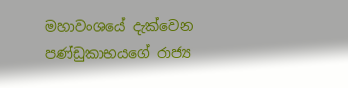මහාවංශයේ දැක්වෙන පණ්ඩුකාභයගේ රාජ්‍ය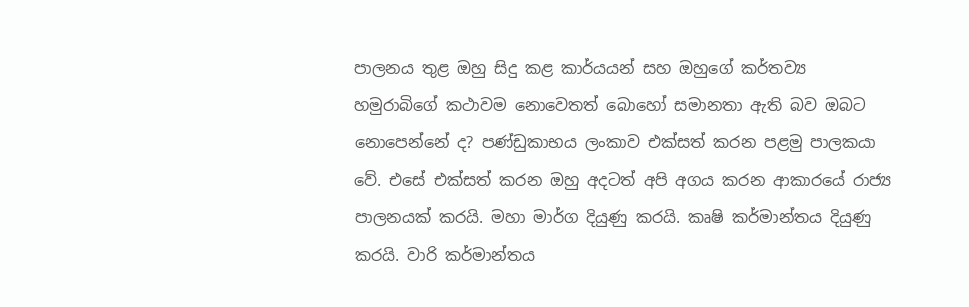පාලනය තුළ ඔහු සිදු කළ කාර්යයන් සහ ඔහුගේ කර්තව්‍ය හමුරාබිගේ කථාවම නොවෙතත් බොහෝ සමානතා ඇති බව ඔබට නොපෙන්නේ ද? පණ්ඩුකාභය ලංකාව එක්සත් කරන පළමු පාලකයා වේ. එසේ එක්සත් කරන ඔහු අදටත් අපි අගය කරන ආකාරයේ රාජ්‍ය පාලනයක් කරයි. මහා මාර්ග දියුණු කරයි. කෘෂි කර්මාන්තය දියුණු කරයි. වාරි කර්මාන්තය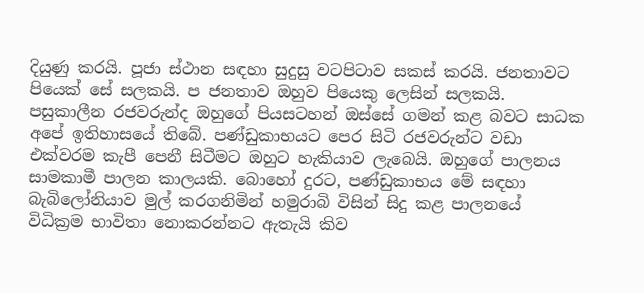දියුණු කරයි. පූජා ස්ථාන සඳහා සුදුසු වටපිටාව සකස් කරයි. ජනතාවට පියෙක් සේ සලකයි. ප ජනතාව ඔහුව පියෙකු ලෙසින් සලකයි. පසුකාලීන රජවරුන්ද ඔහුගේ පියසටහන් ඔස්සේ ගමන් කළ බවට සාධක අපේ ඉතිහාසයේ තිබේ. පණ්ඩුකාභයට පෙර සිටි රජවරුන්ට වඩා එක්වරම කැපී පෙනී සිටීමට ඔහුට හැකියාව ලැබෙයි. ඔහුගේ පාලනය සාමකාමී පාලන කාලයකි. බොහෝ දුරට, පණ්ඩුකාභය මේ සඳහා බැබිලෝනියාව මුල් කරගනිමින් හමුරාබි විසින් සිදු කළ පාලනයේ විධික්‍රම භාවිතා නොකරන්නට ඇතැයි කිව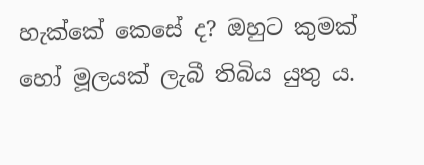හැක්කේ කෙසේ ද? ඔහුට කුමක් හෝ මූලයක් ලැබී තිබිය යුතු ය.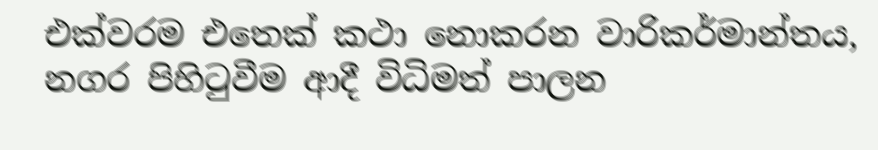එක්වරම එතෙක් කථා නොකරන වාරිකර්මාන්තය, නගර පිහිටුවීම ආදී විධිමත් පාලන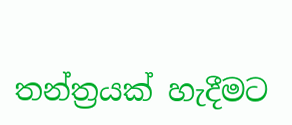තන්ත්‍රයක් හැදීමට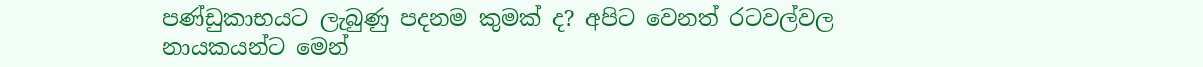පණ්ඩුකාභයට ලැබුණු පදනම කුමක් ද? අපිට වෙනත් රටවල්වල නායකයන්ට මෙන්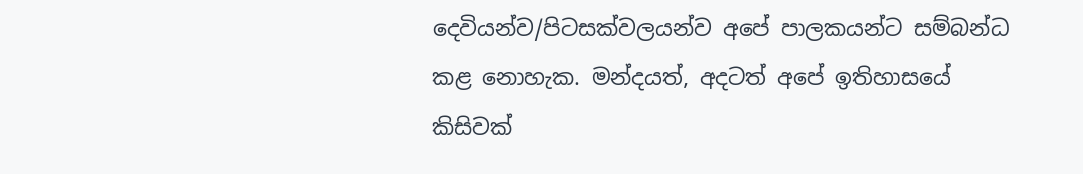දෙවියන්ව/පිටසක්වලයන්ව අපේ පාලකයන්ට සම්බන්ධ කළ නොහැක. මන්දයත්, අදටත් අපේ ඉතිහාසයේ කිසිවක්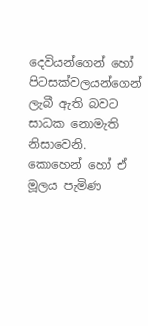දෙවියන්ගෙන් හෝ පිටසක්වලයන්ගෙන් ලැබී ඇති බවට සාධක නොමැති නිසාවෙනි. කොහෙන් හෝ ඒ මූලය පැමිණ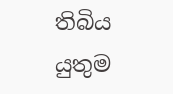තිබිය යුතුම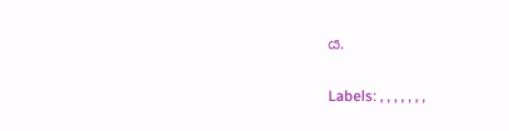ය.

Labels: , , , , , , ,